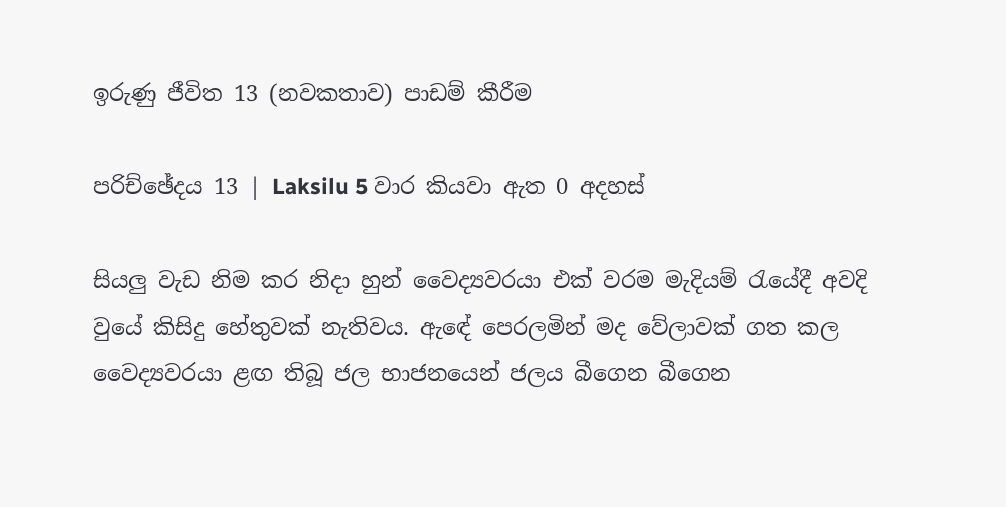ඉරුණු ජීවිත 13 (නවකතාව) පාඩම් කීරීම

පරිච්ඡේදය 13 | Laksilu 5 වාර කියවා ඇත 0 අදහස්

සියලු වැඩ නිම කර නිදා හුන් වෛද්‍යවරයා එක් වරම මැදියම් රැයේදී අවදි වුයේ කිසිදු හේතුවක් නැතිවය. ඇඳේ පෙරලමින් මද වේලාවක් ගත කල වෛද්‍යවරයා ළඟ තිබූ ජල භාජනයෙන් ජලය බීගෙන බීගෙන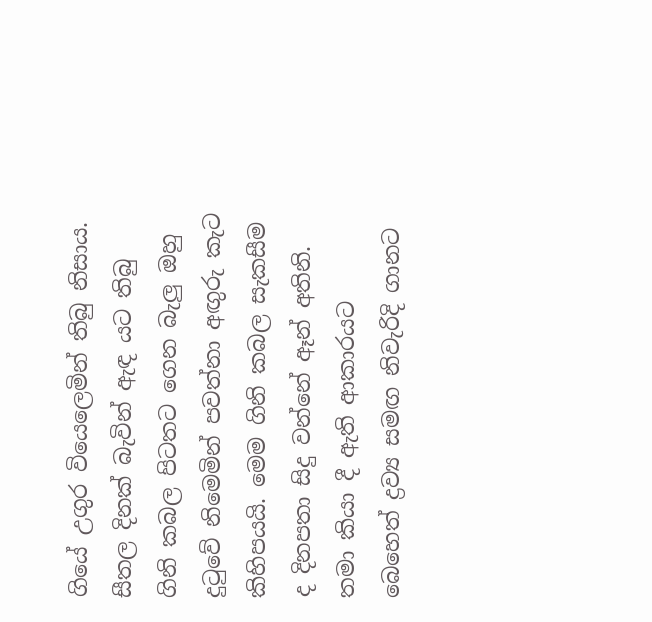ගියේ උගුර වියෙලෙමින් තිබු නිසාය. සීතල දිනක් බැවින් ඇඳ යට තිබු ගිනි කබල පිටතට ගෙන බැලු ඔහු දුටුවේ නිමෙමින් පවත්නා අඟුරු කැට කිහිපයයි. මෙම ගිනි කබල සැකසීම ද දිනපතා සිදු වන්නේ ඈන් අතිනි. තමා කියා දී ඇති ආකාරයට බෙහෙත් ද්‍රව්‍ය සමඟ නිවැරිදි ගානට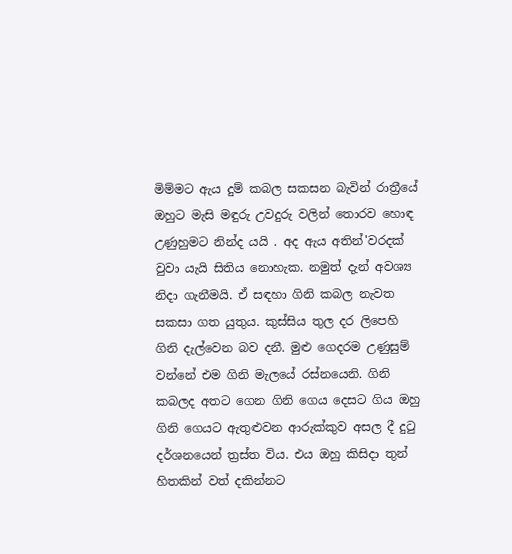මිම්මට ඇය දුම් කබල සකසන බැවින් රාත්‍රීයේ ඔහුට මැසි මඳුරු උවදුරු වලින් තොරව හොඳ උණුහුමට නින්ද යයි . අද ඇය අතින්'වරදක් වුවා යැයි සිතිය නොහැක. නමුත් දැන් අවශ්‍ය නිදා ගැනීමයි. ඒ සඳහා ගිනි කබල නැවත සකසා ගත යුතුය. කුස්සිය තුල දර ලිපෙහි ගිනි දැල්වෙන බව දනී. මුළු ගෙදරම උණුසුම් වන්නේ එම ගිනි මැලයේ රස්නයෙනි. ගිනි කබලද අතට ගෙන ගිනි ගෙය දෙසට ගිය ඔහු ගිනි ගෙයට ඇතුළුවන ආරුක්කුව අසල දී දුටු දර්ශනයෙන් ත්‍රස්ත විය. එය ඔහු කිසිදා තුන් හිතකින් වත් දකින්නට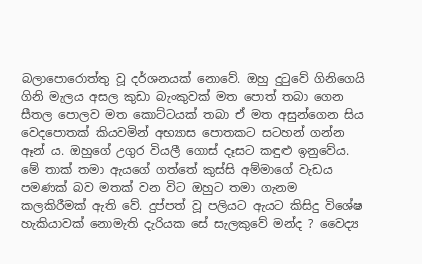බලාපොරොත්තු වූ දර්ශනයක් නොවේ. ඔහු දුටුවේ ගිනිගෙයි ගිනි මැලය අසල කුඩා බැංකුවක් මත පොත් තබා ගෙන සීතල පොලව මත කොට්ටයක් තබා ඒ මත අසුන්ගෙන සිය වෙදපොතක් කියවමින් අභ්‍යාස පොතකට සටහන් ගන්න ඈන් ය. ඔහුගේ උගුර වියලී ගොස් දෑසට කඳුළු ඉනුවේය. මේ තාක් තමා ඇයගේ ගත්තේ කුස්සි අම්මාගේ වැඩය පමණක් බව මතක් වන විට ඔහුට තමා ගැනම කලකිරීමක් ඇති වේ. දුප්පත් වූ පලියට ඇයට කිසිදු විශේෂ හැකියාවක් නොමැති දැරියක සේ සැලකුවේ මන්ද ? වෛද්‍ය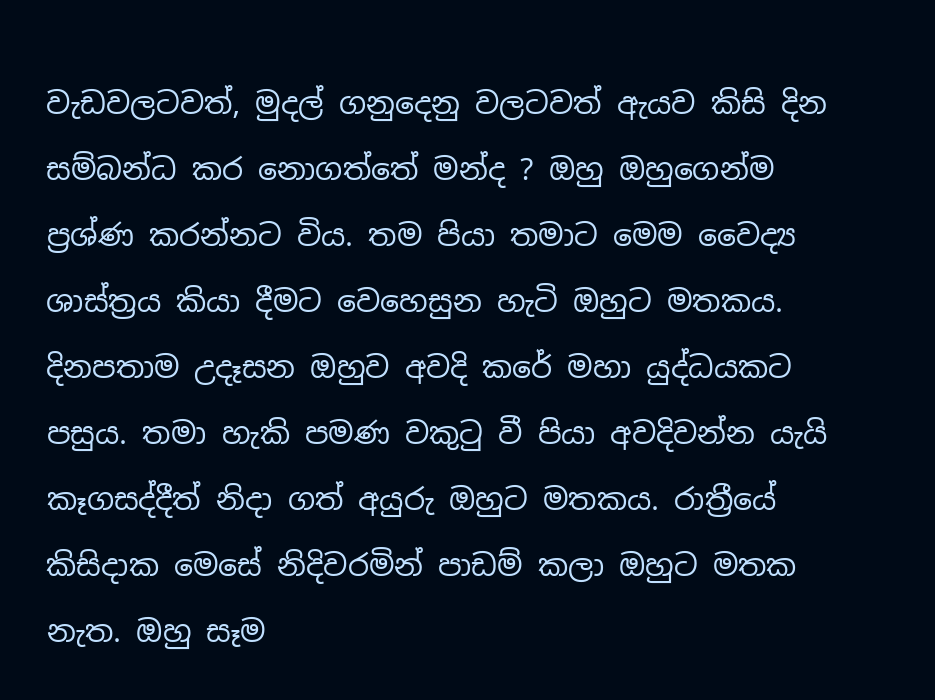වැඩවලටවත්, මුදල් ගනුදෙනු වලටවත් ඇයව කිසි දින සම්බන්ධ කර නොගත්තේ මන්ද ? ඔහු ඔහුගෙන්ම ප්‍රශ්ණ කරන්නට විය. තම පියා තමාට මෙම වෛද්‍ය ශාස්ත්‍රය කියා දීමට වෙහෙසුන හැටි ඔහුට මතකය. දිනපතාම උදෑසන ඔහුව අවදි කරේ මහා යුද්ධයකට පසුය. තමා හැකි පමණ වකුටු වී පියා අවදිවන්න යැයි කෑගසද්දීත් නිදා ගත් අයුරු ඔහුට මතකය. රාත්‍රීයේ කිසිදාක මෙසේ නිදිවරමින් පාඩම් කලා ඔහුට මතක නැත. ඔහු සෑම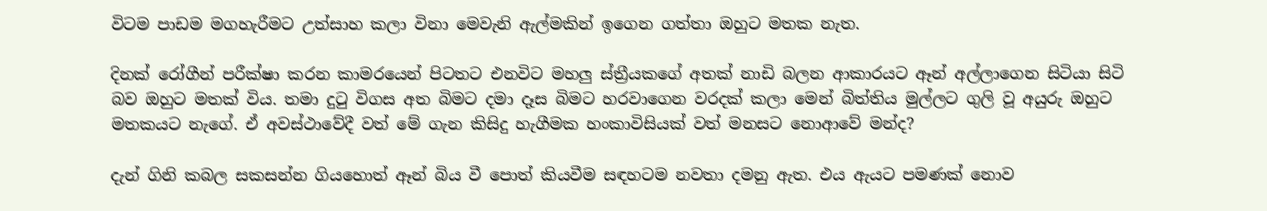විටම පාඩම මගහැරීමට උත්සාහ කලා විනා මෙවැනි ඇල්මකින් ඉගෙන ගත්තා ඔහුට මතක නැත.

දිනක් රෝගීන් පරීක්ෂා කරන කාමරයෙන් පිටතට එනවිට මහලු ස්ත්‍රීයකගේ අතක් නාඩි බලන ආකාරයට ඈන් අල්ලාගෙන සිටියා සිටි බව ඔහුට මතක් විය. තමා දුටු විගස අත බිමට දමා දෑස බිමට හරවාගෙන වරදක් කලා මෙන් බිත්තිය මුල්ලට ගුලි වූ අයුරු ඔහුට මතකයට නැගේ. ඒ අවස්ථාවේදී වත් මේ ගැන කිසිදු හැගීමක හංකාවිසියක් වත් මනසට නොආවේ මන්ද?

දැන් ගිනි කබල සකසන්න ගියහොත් ඈන් බිය වී පොත් කියවීම සඳහටම නවතා දමනු ඇත. එය ඇයට පමණක් නොව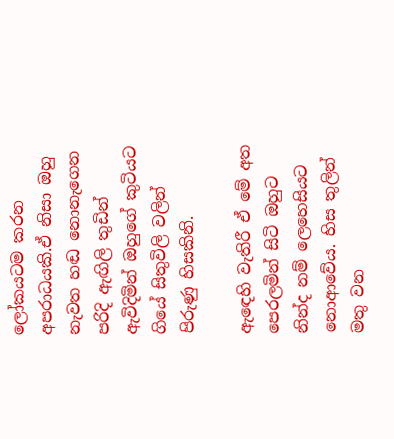ලෝකයටම කරන අපරාධයකි.ඒ නිසා ඔහු නැවත හඬ නොනැගෙන පරිදි ඇඟිලි තුඩින් ඇවිදිමින් ඔහුගේ කුටියට ගියේ සිතුවිලි වලින් පිරුණු හිසකිනි.

ඇඳෙහි වැතිරී ඒ මේ අත පෙරලමින් සිටි ඔහුට නින්ද නම් ලෙහෙසියට නොආවේය. හිස තුලින් මතු වන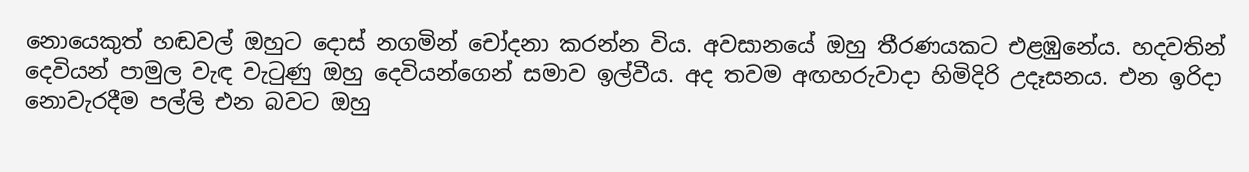නොයෙකුත් හඬවල් ඔහුට දොස් නගමින් චෝදනා කරන්න විය. අවසානයේ ඔහු තීරණයකට එළඹුනේය. හදවතින් දෙවියන් පාමුල වැඳ වැටුණු ඔහු දෙවියන්ගෙන් සමාව ඉල්වීය. අද තවම අඟහරුවාදා හිමිදිරි උදෑසනය. එන ඉරිදා නොවැරදීම පල්ලි එන බවට ඔහු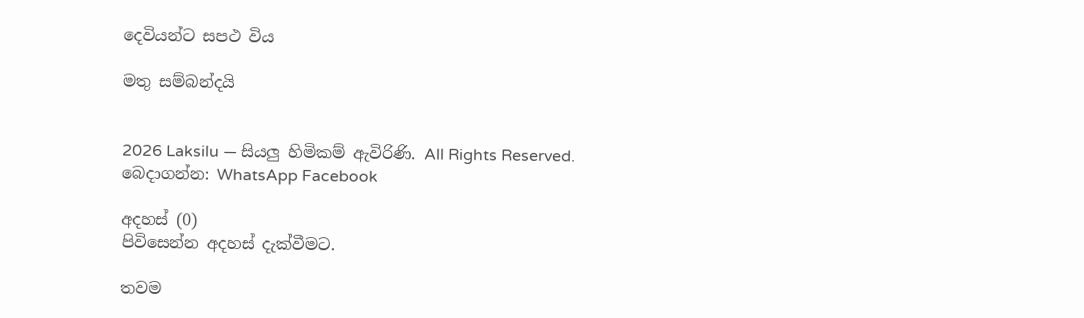දෙවියන්ට සපථ විය

මතු සම්බන්දයි


2026 Laksilu — සියලු හිමිකම් ඇවිරිණි. All Rights Reserved.
බෙදාගන්න: WhatsApp Facebook

අදහස් (0)
පිවිසෙන්න අදහස් දැක්වීමට.

තවම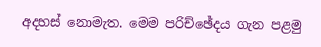අදහස් නොමැත. මෙම පරිච්ඡේදය ගැන පළමු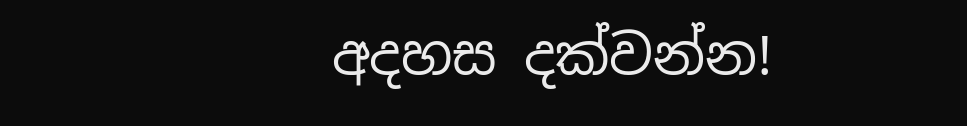අදහස දක්වන්න!